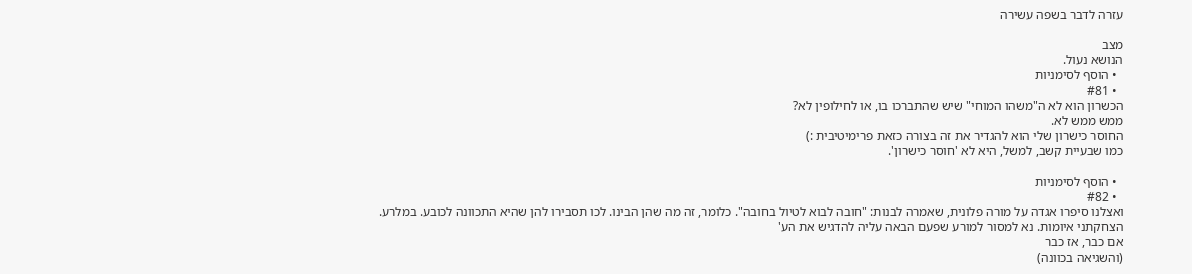עזרה לדבר בשפה עשירה

מצב
הנושא נעול.
  • הוסף לסימניות
  • #81
הכשרון הוא לא ה"משהו המוחי" שיש שהתברכו בו, או לחילופין לא?
ממש ממש לא.
החוסר כישרון שלי הוא להגדיר את זה בצורה כזאת פרימיטיבית :)
כמו שבעיית קשב, למשל, היא לא 'חוסר כישרון'.

  • הוסף לסימניות
  • #82
ואצלנו סיפרו אגדה על מורה פלונית, שאמרה לבנות: "חובה לבוא לטיול בחובה". כלומר, זה מה שהן הבינו. לכו תסבירו להן שהיא התכוונה לכובע. במלרע.
הצחקתני איומות. נא למסור למורע שפעם הבאה עליה להדגיש את הע'
אם כבר, אז כבר
(והשגיאה בכוונה)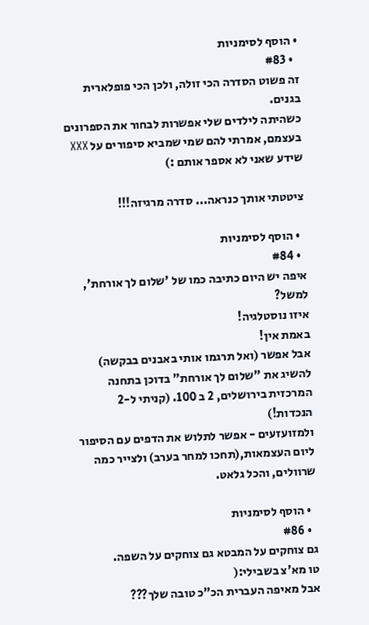• הוסף לסימניות
  • #83
זה פשוט הסדרה הכי זולה, ולכן הכי פופלארית בגנים.
כשהיתה לילדים שלי אפשרות לבחור את הספרונים בעצמם, אמרתי להם שמי שמביא סיפורים על XXX שידע שאני לא אספר אותם :)

ציטטתי אותך כנראה... סדרה מרגיזה!!!

  • הוסף לסימניות
  • #84
איפה יש היום כתיבה כמו של 'שלום לך אורחת', למשל?
איזו נוסטלגיה!
באמת אין!
אבל אפשר (ואל תרגמו אותי באבנים בבקשה) להשיג את "שלום לך אורחת" בדוכן בתחנה המרכזית בירושלים, 2 ב 100. (קניתי ל-2 הנכדות!)
ולמזועזעים - אפשר לתלוש את הדפים עם הסיפור ליום העצמאות,(תחכו למחר בערב) ולצייר כמה שרוולים, והכל גלאט.

  • הוסף לסימניות
  • #86
גם צוחקים על המבטא גם צוחקים על השפה.
טו מא'צ בשבילי:(
אבל מאיפה העברית הכ"כ טובה שלך???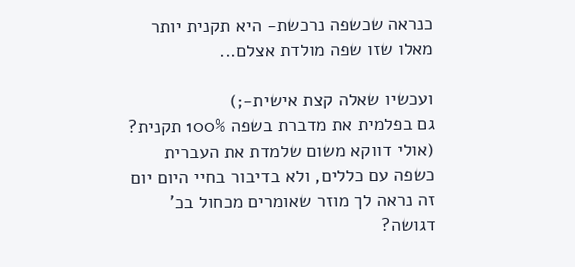כנראה שכשפה נרכשת- היא תקנית יותר מאלו שזו שפה מולדת אצלם...

ועכשיו שאלה קצת אישית-;)
גם בפלמית את מדברת בשפה 100% תקנית?
(אולי דווקא משום שלמדת את העברית כשפה עם כללים, ולא בדיבור בחיי היום יום זה נראה לך מוזר שאומרים מכחול בכ' דגושה?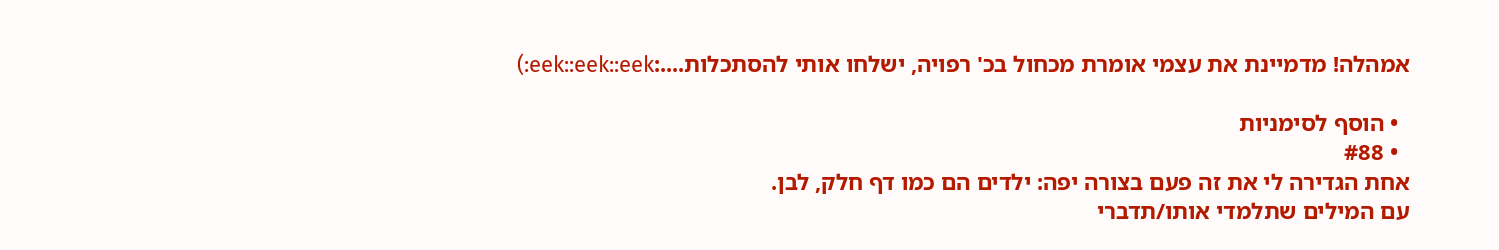אמהלה! מדמיינת את עצמי אומרת מכחול בכ' רפויה, ישלחו אותי להסתכלות....:eek::eek::eek:)

  • הוסף לסימניות
  • #88
אחת הגדירה לי את זה פעם בצורה יפה: ילדים הם כמו דף חלק, לבן.
עם המילים שתלמדי אותו/תדברי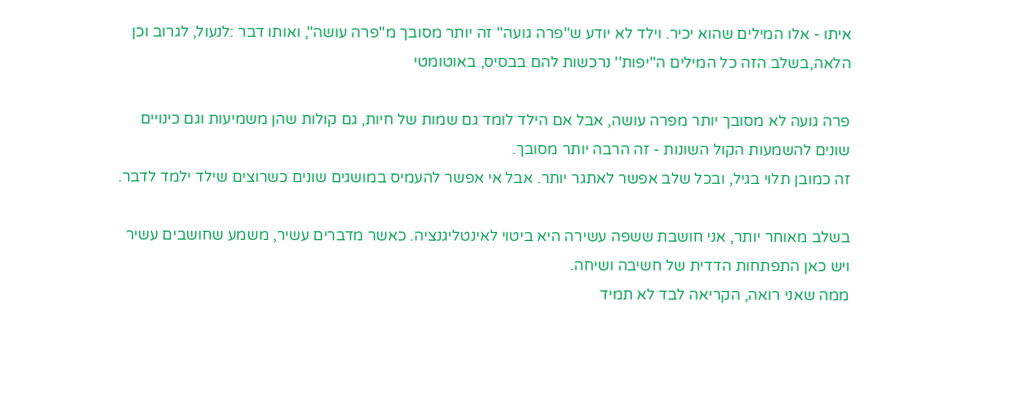איתו - אלו המילים שהוא יכיר. וילד לא יודע ש''פרה גועה'' זה יותר מסובך מ''פרה עושה'', ואותו דבר :לנעול, לגרוב וכן הלאה,בשלב הזה כל המילים ה''יפות'' נרכשות להם בבסיס, באוטומטי

פרה גועה לא מסובך יותר מפרה עושה, אבל אם הילד לומד גם שמות של חיות, גם קולות שהן משמיעות וגם כינויים שונים להשמעות הקול השונות - זה הרבה יותר מסובך.
זה כמובן תלוי בגיל, ובכל שלב אפשר לאתגר יותר. אבל אי אפשר להעמיס במושגים שונים כשרוצים שילד ילמד לדבר.

בשלב מאוחר יותר, אני חושבת ששפה עשירה היא ביטוי לאינטליגנציה. כאשר מדברים עשיר, משמע שחושבים עשיר ויש כאן התפתחות הדדית של חשיבה ושיחה.
ממה שאני רואה, הקריאה לבד לא תמיד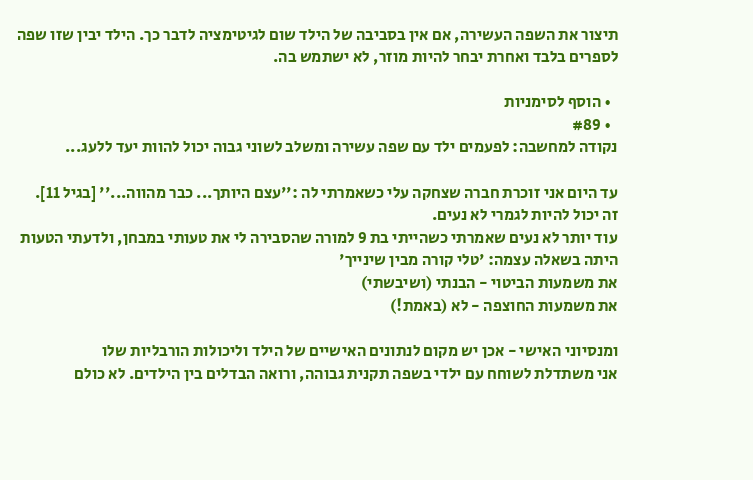תיצור את השפה העשירה, אם אין בסביבה של הילד שום לגיטימציה לדבר כך. הילד יבין שזו שפה לספרים בלבד ואחרת יבחר להיות מוזר, לא ישתמש בה.

  • הוסף לסימניות
  • #89
נקודה למחשבה: לפעמים ילד עם שפה עשירה ומשלב לשוני גבוה יכול להוות יעד ללעג...

עד היום אני זוכרת חברה שצחקה עלי כשאמרתי לה :''עצם היותך... כבר מהווה...'' [בגיל 11].
זה יכול להיות לגמרי לא נעים.
עוד יותר לא נעים שאמרתי כשהייתי בת 9 למורה שהסבירה לי את טעותי במבחן, ולדעתי הטעות היתה בשאלה עצמה: 'טלי קורה מבין שינייך'
את משמעות הביטוי - הבנתי (ושיבשתי)
את משמעות החוצפה - לא (באמת!)

ומנסיוני האישי - אכן יש מקום לנתונים האישיים של הילד וליכולות הורבליות שלו
אני משתדלת לשוחח עם ילדי בשפה תקנית גבוהה, ורואה הבדלים בין הילדים. לא כולם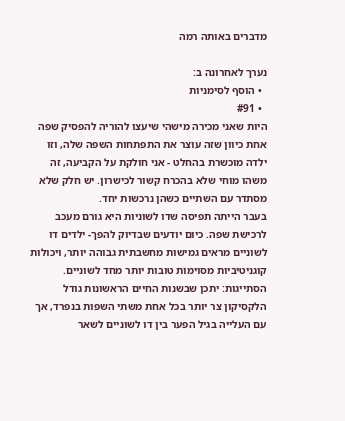מדברים באותה רמה

נערך לאחרונה ב:
  • הוסף לסימניות
  • #91
היות שאני מכירה מישהי שיעצו להוריה להפסיק שפה אחת כיוון שזה עוצר את התפתחות השפה שלה, וזו ילדה מוכשרת בהחלט - אני חולקת על הקביעה, זה משהו מוחי שלא בהכרח קשור לכישרון. יש חלק שלא מסתדר עם השתיים כשהן נרכשות יחד.
בעבר הייתה תפיסה שדו לשוניות היא גורם מעכב לרכישת שפה. כיום יודעים שבדיוק להפך- ילדים דו לשוניים מראים גמישות מחשבתית גבוהה יותר, ויכולות קוגניטיביות מסוימות טובות יותר מחד לשוניים. הסתייגות: יתכן שבשנות החיים הראשונות גודל הלקסיקון צר יותר בכל אחת משתי השפות בנפרד, אך עם העלייה בגיל הפער בין דו לשוניים לשאר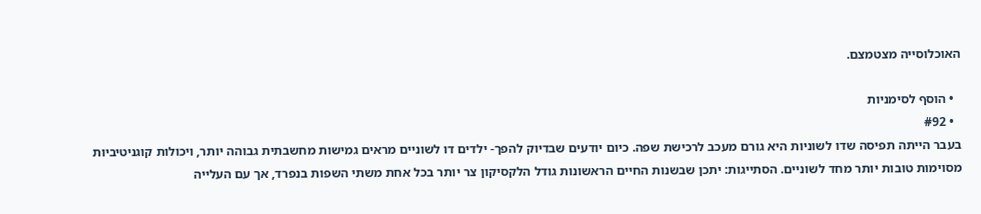האוכלוסייה מצטמצם.

  • הוסף לסימניות
  • #92
בעבר הייתה תפיסה שדו לשוניות היא גורם מעכב לרכישת שפה. כיום יודעים שבדיוק להפך- ילדים דו לשוניים מראים גמישות מחשבתית גבוהה יותר, ויכולות קוגניטיביות מסוימות טובות יותר מחד לשוניים. הסתייגות: יתכן שבשנות החיים הראשונות גודל הלקסיקון צר יותר בכל אחת משתי השפות בנפרד, אך עם העלייה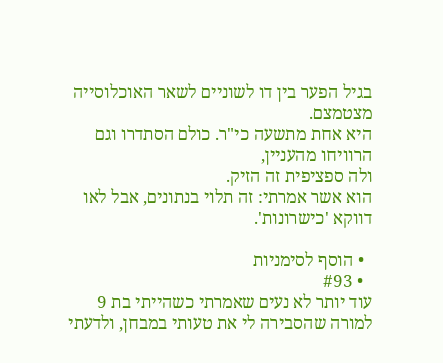בגיל הפער בין דו לשוניים לשאר האוכלוסייה מצטמצם.
היא אחת מתשעה כי"ר. כולם הסתדרו וגם הרוויחו מהעניין,
ולה ספציפית זה הזיק.
הוא אשר אמרתי: זה תלוי בנתונים, אבל לאו דווקא 'כישרונות'.

  • הוסף לסימניות
  • #93
עוד יותר לא נעים שאמרתי כשהייתי בת 9 למורה שהסבירה לי את טעותי במבחן, ולדעתי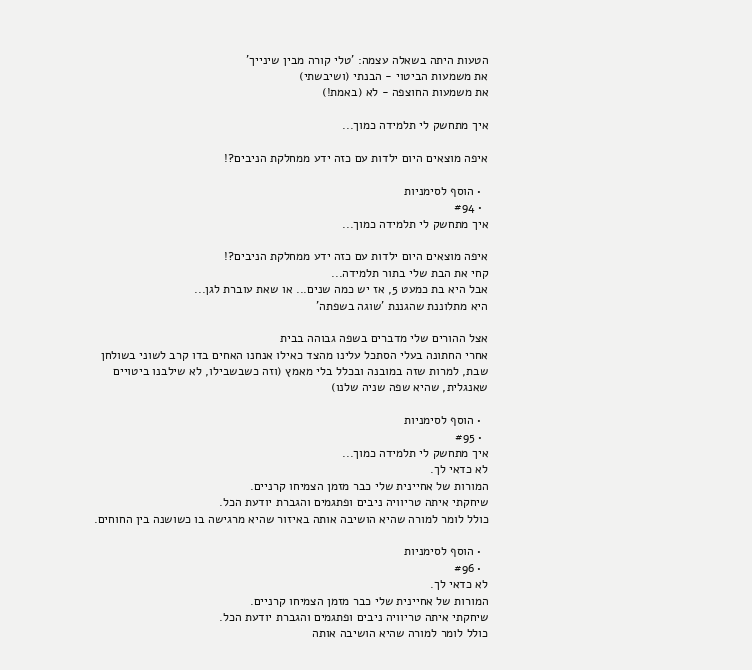הטעות היתה בשאלה עצמה: 'טלי קורה מבין שינייך'
את משמעות הביטוי - הבנתי (ושיבשתי)
את משמעות החוצפה - לא (באמת!)

איך מתחשק לי תלמידה כמוך...

איפה מוצאים היום ילדות עם כזה ידע ממחלקת הניבים?!

  • הוסף לסימניות
  • #94
איך מתחשק לי תלמידה כמוך...

איפה מוצאים היום ילדות עם כזה ידע ממחלקת הניבים?!
קחי את הבת שלי בתור תלמידה...
אבל היא בת כמעט 5, אז יש כמה שנים... או שאת עוברת לגן...
היא מתלוננת שהגננת 'שוגה בשפתה'

אצל ההורים שלי מדברים בשפה גבוהה בבית
אחרי החתונה בעלי הסתכל עלינו מהצד כאילו אנחנו האחים בדו קרב לשוני בשולחן שבת, למרות שזה במובנה ובכלל בלי מאמץ (וזה כשבשבילו, לא שילבנו ביטויים שאנגלית, שהיא שפה שניה שלנו)

  • הוסף לסימניות
  • #95
איך מתחשק לי תלמידה כמוך...
לא כדאי לך.
המורות של אחיינית שלי כבר מזמן הצמיחו קרניים.
שיחקתי איתה טריוויה ניבים ופתגמים והגברת יודעת הכל.
כולל לומר למורה שהיא הושיבה אותה באיזור שהיא מרגישה בו כשושנה בין החוחים.

  • הוסף לסימניות
  • #96
לא כדאי לך.
המורות של אחיינית שלי כבר מזמן הצמיחו קרניים.
שיחקתי איתה טריוויה ניבים ופתגמים והגברת יודעת הכל.
כולל לומר למורה שהיא הושיבה אותה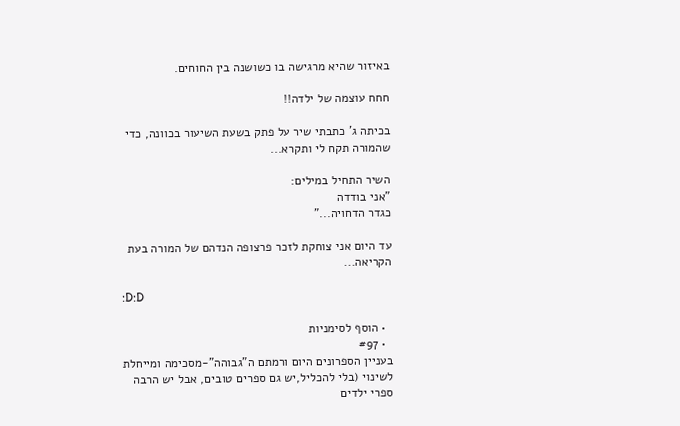באיזור שהיא מרגישה בו כשושנה בין החוחים.

חחח עוצמה של ילדה!!

בכיתה ג' כתבתי שיר על פתק בשעת השיעור בכוונה, כדי שהמורה תקח לי ותקרא...

השיר התחיל במילים:
"אני בודדה
כגדר הדחויה..."

עד היום אני צוחקת לזכר פרצופה הנדהם של המורה בעת הקריאה...

:D:D

  • הוסף לסימניות
  • #97
בעניין הספרונים היום ורמתם ה"גבוהה"-מסכימה ומייחלת לשינוי (בלי להכליל,יש גם ספרים טובים, אבל יש הרבה ספרי ילדים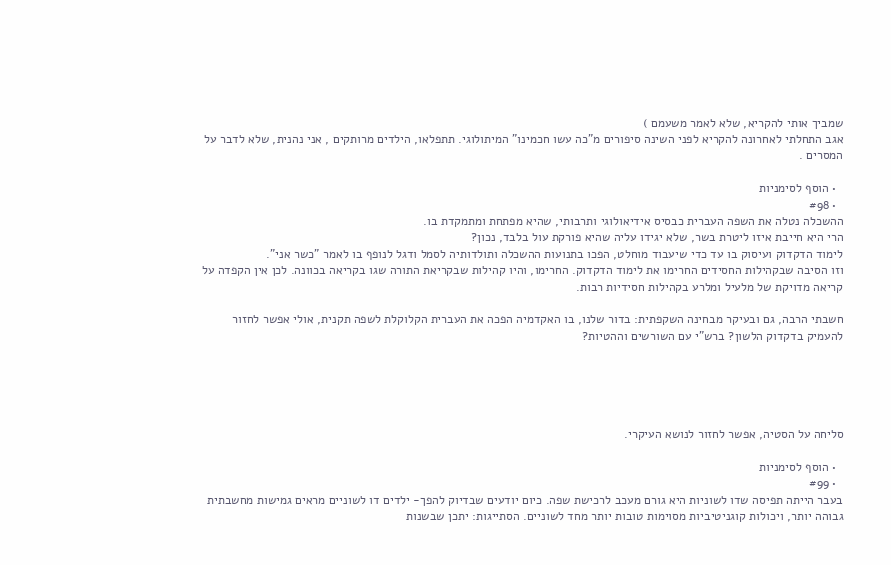שמביך אותי להקריא, שלא לאמר משעמם )
אגב התחלתי לאחרונה להקריא לפני השינה סיפורים מ"כה עשו חכמינו" המיתולוגי. תתפלאו, הילדים מרותקים , אני נהנית, שלא לדבר על המסרים .

  • הוסף לסימניות
  • #98
ההשכלה נטלה את השפה העברית כבסיס אידיאולוגי ותרבותי, שהיא מפתחת ומתמקדת בו.
הרי היא חייבת איזו ליטרת בשר, שלא יגידו עליה שהיא פורקת עול בלבד, נכון?
לימוד הדקדוק ועיסוק בו עד כדי שיעבוד מוחלט, הפכו בתנועות ההשכלה ותולדותיה לסמל ודגל לנופף בו לאמר "כשר אני".
וזו הסיבה שבקהילות החסידים החרימו את לימוד הדקדוק. החרימו, והיו קהילות שבקריאת התורה שגו בקריאה בכוונה. לכן אין הקפדה על קריאה מדויקת של מלעיל ומלרע בקהילות חסידיות רבות.

חשבתי הרבה, גם ובעיקר מבחינה השקפתית: בדור שלנו, בו האקדמיה הפכה את העברית הקלוקלת לשפה תקנית, אולי אפשר לחזור להעמיק בדקדוק הלשון? ברש"י עם השורשים וההטיות?





סליחה על הסטיה, אפשר לחזור לנושא העיקרי.

  • הוסף לסימניות
  • #99
בעבר הייתה תפיסה שדו לשוניות היא גורם מעכב לרכישת שפה. כיום יודעים שבדיוק להפך- ילדים דו לשוניים מראים גמישות מחשבתית גבוהה יותר, ויכולות קוגניטיביות מסוימות טובות יותר מחד לשוניים. הסתייגות: יתכן שבשנות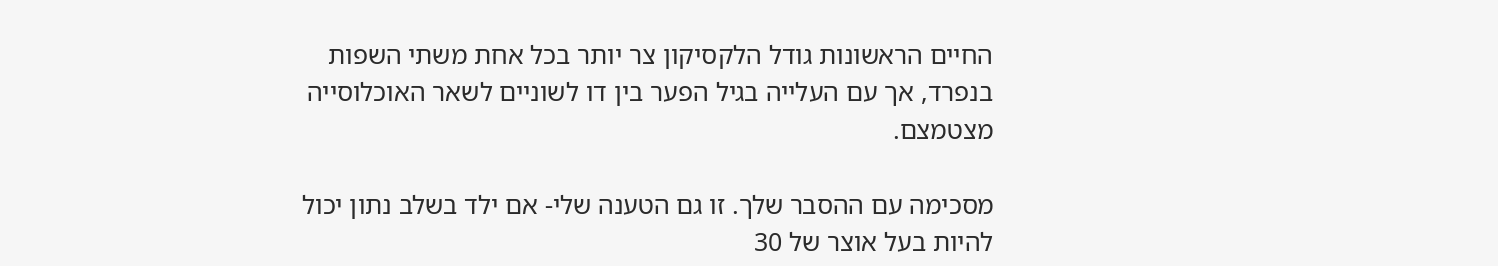החיים הראשונות גודל הלקסיקון צר יותר בכל אחת משתי השפות בנפרד, אך עם העלייה בגיל הפער בין דו לשוניים לשאר האוכלוסייה מצטמצם.

מסכימה עם ההסבר שלך. זו גם הטענה שלי- אם ילד בשלב נתון יכול להיות בעל אוצר של 30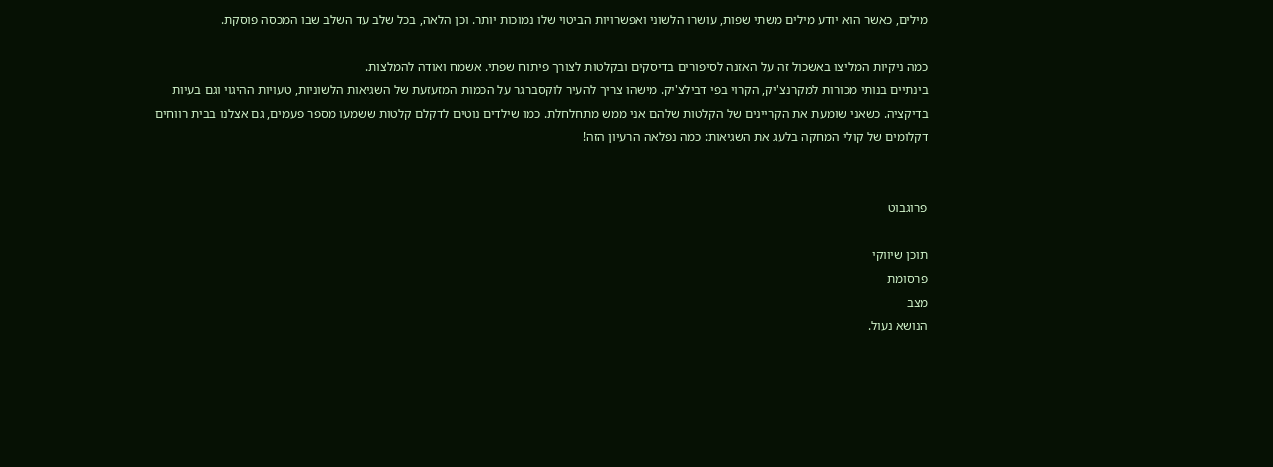מילים, כאשר הוא יודע מילים משתי שפות, עושרו הלשוני ואפשרויות הביטוי שלו נמוכות יותר. וכן הלאה, בכל שלב עד השלב שבו המכסה פוסקת.

כמה ניקיות המליצו באשכול זה על האזנה לסיפורים בדיסקים ובקלטות לצורך פיתוח שפתי. אשמח ואודה להמלצות.
בינתיים בנותי מכורות למקרנצ'יק, הקרוי בפי דבילצ'יק. מישהו צריך להעיר לוקסברגר על הכמות המזעזעת של השגיאות הלשוניות, טעויות ההיגוי וגם בעיות בדיקציה. כשאני שומעת את הקריינים של הקלטות שלהם אני ממש מתחלחלת. כמו שילדים נוטים לדקלם קלטות ששמעו מספר פעמים, גם אצלנו בבית רווחים דקלומים של קולי המחקה בלעג את השגיאות: כמה נפלאה הרעיון הזה!


פרוגבוט

תוכן שיווקי
פרסומת
מצב
הנושא נעול.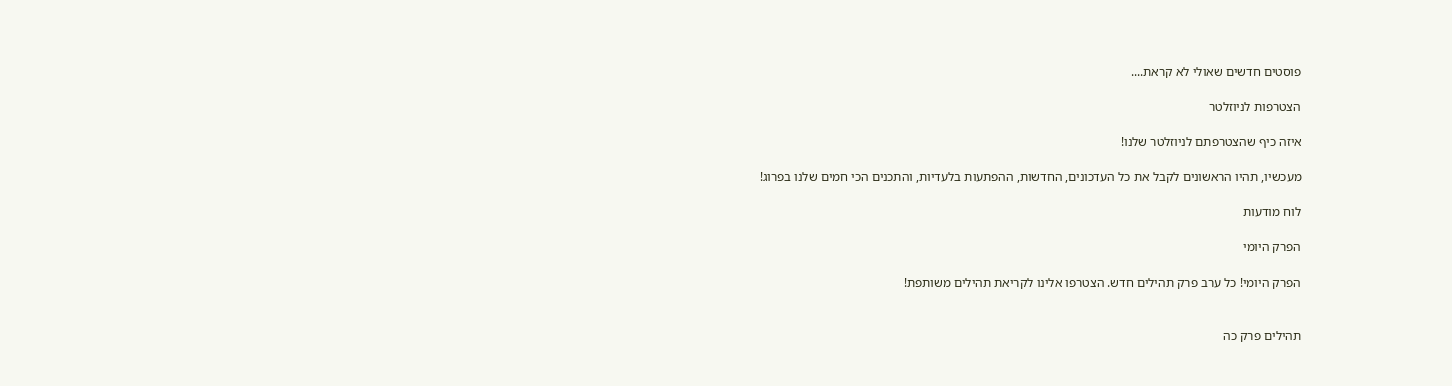פוסטים חדשים שאולי לא קראת....

הצטרפות לניוזלטר

איזה כיף שהצטרפתם לניוזלטר שלנו!

מעכשיו, תהיו הראשונים לקבל את כל העדכונים, החדשות, ההפתעות בלעדיות, והתכנים הכי חמים שלנו בפרוג!

לוח מודעות

הפרק היומי

הפרק היומי! כל ערב פרק תהילים חדש. הצטרפו אלינו לקריאת תהילים משותפת!


תהילים פרק כה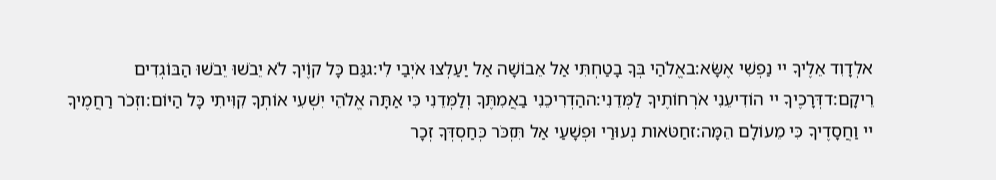אלְדָוִד אֵלֶיךָ יי נַפְשִׁי אֶשָּׂא:באֱלֹהַי בְּךָ בָטַחְתִּי אַל אֵבוֹשָׁה אַל יַעַלְצוּ אֹיְבַי לִי:גגַּם כָּל קוֶֹיךָ לֹא יֵבֹשׁוּ יֵבֹשׁוּ הַבּוֹגְדִים רֵיקָם:דדְּרָכֶיךָ יי הוֹדִיעֵנִי אֹרְחוֹתֶיךָ לַמְּדֵנִי:ההַדְרִיכֵנִי בַאֲמִתֶּךָ וְלַמְּדֵנִי כִּי אַתָּה אֱלֹהֵי יִשְׁעִי אוֹתְךָ קִוִּיתִי כָּל הַיּוֹם:וזְכֹר רַחֲמֶיךָ יי וַחֲסָדֶיךָ כִּי מֵעוֹלָם הֵמָּה:זחַטֹּאות נְעוּרַי וּפְשָׁעַי אַל תִּזְכֹּר כְּחַסְדְּךָ זְכָר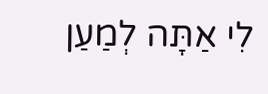לִי אַתָּה לְמַעַן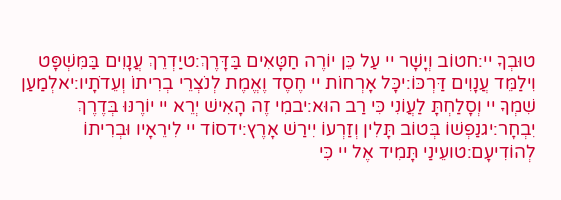טוּבְךָ יי:חטוֹב וְיָשָׁר יי עַל כֵּן יוֹרֶה חַטָּאִים בַּדָּרֶךְ:טיַדְרֵךְ עֲנָוִים בַּמִּשְׁפָּט וִילַמֵּד עֲנָוִים דַּרְכּוֹ:יכָּל אָרְחוֹת יי חֶסֶד וֶאֱמֶת לְנֹצְרֵי בְרִיתוֹ וְעֵדֹתָיו:יאלְמַעַן שִׁמְךָ יי וְסָלַחְתָּ לַעֲוֹנִי כִּי רַב הוּא:יבמִי זֶה הָאִישׁ יְרֵא יי יוֹרֶנּוּ בְּדֶרֶךְ יִבְחָר:יגנַפְשׁוֹ בְּטוֹב תָּלִין וְזַרְעוֹ יִירַשׁ אָרֶץ:ידסוֹד יי לִירֵאָיו וּבְרִיתוֹ לְהוֹדִיעָם:טועֵינַי תָּמִיד אֶל יי כִּי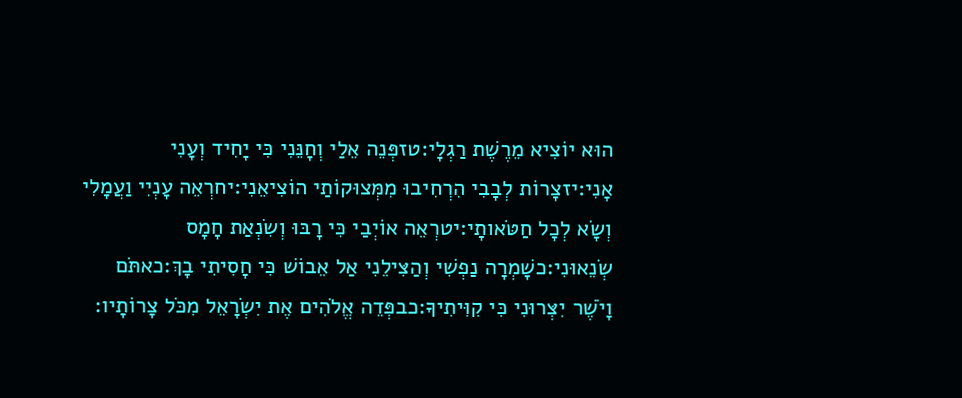הוּא יוֹצִיא מֵרֶשֶׁת רַגְלָי:טזפְּנֵה אֵלַי וְחָנֵּנִי כִּי יָחִיד וְעָנִי אָנִי:יזצָרוֹת לְבָבִי הִרְחִיבוּ מִמְּצוּקוֹתַי הוֹצִיאֵנִי:יחרְאֵה עָנְיִי וַעֲמָלִי וְשָׂא לְכָל חַטֹּאותָי:יטרְאֵה אוֹיְבַי כִּי רָבּוּ וְשִׂנְאַת חָמָס שְׂנֵאוּנִי:כשָׁמְרָה נַפְשִׁי וְהַצִּילֵנִי אַל אֵבוֹשׁ כִּי חָסִיתִי בָךְ:כאתֹּם וָיֹשֶׁר יִצְּרוּנִי כִּי קִוִּיתִיךָ:כבפְּדֵה אֱלֹהִים אֶת יִשְׂרָאֵל מִכֹּל צָרוֹתָיו: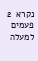נקרא  2  פעמים
למעלה